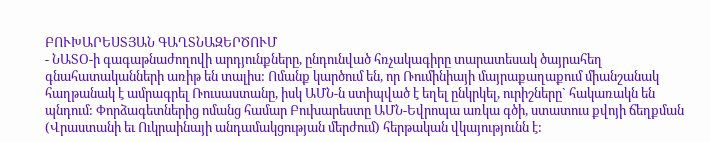ԲՈՒԽԱՐԵՍՏՅԱՆ ԳԱՂՏՆԱԶԵՐԾՈՒՄ
- ՆԱՏՕ-ի գագաթնաժողովի արդյունքները, ընդունված հռչակագիրը տարատեսակ ծայրահեղ գնահատականների առիթ են տալիս: Ոմանք կարծում են, որ Ռումինիայի մայրաքաղաքում միանշանակ հաղթանակ է ամրագրել Ռուսաստանը, իսկ ԱՄՆ-ն ստիպված է եղել ընկրկել, ուրիշները` հակառակն են պնդում: Փորձագետներից ոմանց համար Բուխարեստը ԱՄՆ-Եվրոպա առկա գծի, ստատուս քվոյի ճեղքման (Վրաստանի եւ Ուկրաինայի անդամակցության մերժում) հերթական վկայությունն է: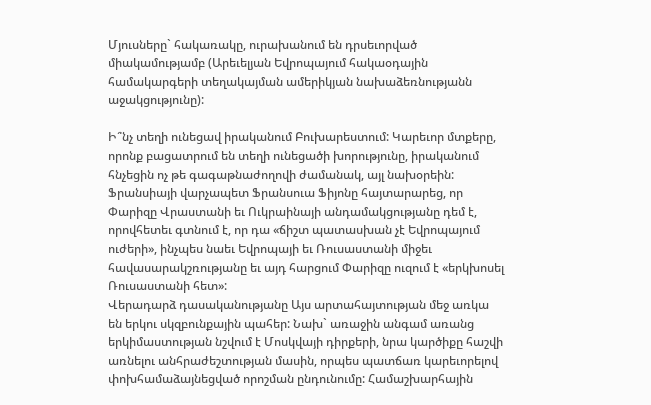Մյուսները` հակառակը, ուրախանում են դրսեւորված միակամությամբ (Արեւելյան Եվրոպայում հակաօդային համակարգերի տեղակայման ամերիկյան նախաձեռնությանն աջակցությունը):

Ի՞նչ տեղի ունեցավ իրականում Բուխարեստում: Կարեւոր մտքերը, որոնք բացատրում են տեղի ունեցածի խորությունը, իրականում հնչեցին ոչ թե գագաթնաժողովի ժամանակ, այլ նախօրեին: Ֆրանսիայի վարչապետ Ֆրանսուա Ֆիյոնը հայտարարեց, որ Փարիզը Վրաստանի եւ Ուկրաինայի անդամակցությանը դեմ է, որովհետեւ գտնում է, որ դա «ճիշտ պատասխան չէ Եվրոպայում ուժերի», ինչպես նաեւ Եվրոպայի եւ Ռուսաստանի միջեւ հավասարակշռությանը եւ այդ հարցում Փարիզը ուզում է «երկխոսել Ռուսաստանի հետ»:
Վերադարձ դասականությանը Այս արտահայտության մեջ առկա են երկու սկզբունքային պահեր: Նախ` առաջին անգամ առանց երկիմաստության նշվում է Մոսկվայի դիրքերի, նրա կարծիքը հաշվի առնելու անհրաժեշտության մասին, որպես պատճառ կարեւորելով փոխհամաձայնեցված որոշման ընդունումը: Համաշխարհային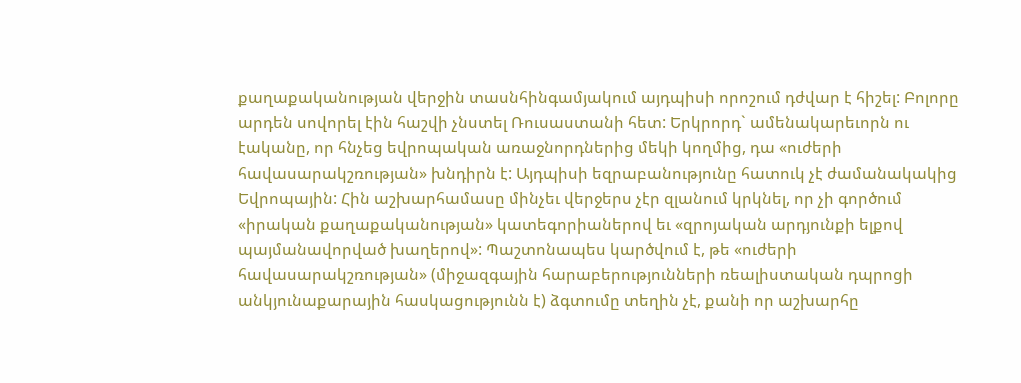քաղաքականության վերջին տասնհինգամյակում այդպիսի որոշում դժվար է հիշել: Բոլորը արդեն սովորել էին հաշվի չնստել Ռուսաստանի հետ: Երկրորդ` ամենակարեւորն ու էականը, որ հնչեց եվրոպական առաջնորդներից մեկի կողմից, դա «ուժերի հավասարակշռության» խնդիրն է: Այդպիսի եզրաբանությունը հատուկ չէ ժամանակակից Եվրոպային: Հին աշխարհամասը մինչեւ վերջերս չէր զլանում կրկնել, որ չի գործում «իրական քաղաքականության» կատեգորիաներով եւ «զրոյական արդյունքի ելքով պայմանավորված խաղերով»: Պաշտոնապես կարծվում է, թե «ուժերի հավասարակշռության» (միջազգային հարաբերությունների ռեալիստական դպրոցի անկյունաքարային հասկացությունն է) ձգտումը տեղին չէ, քանի որ աշխարհը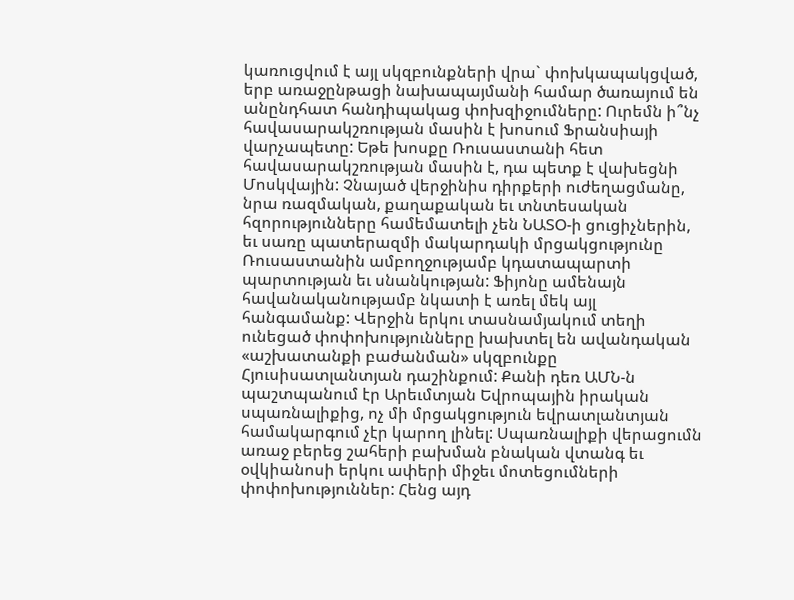կառուցվում է այլ սկզբունքների վրա` փոխկապակցված, երբ առաջընթացի նախապայմանի համար ծառայում են անընդհատ հանդիպակաց փոխզիջումները: Ուրեմն ի՞նչ հավասարակշռության մասին է խոսում Ֆրանսիայի վարչապետը: Եթե խոսքը Ռուսաստանի հետ հավասարակշռության մասին է, դա պետք է վախեցնի Մոսկվային: Չնայած վերջինիս դիրքերի ուժեղացմանը, նրա ռազմական, քաղաքական եւ տնտեսական հզորությունները համեմատելի չեն ՆԱՏՕ-ի ցուցիչներին, եւ սառը պատերազմի մակարդակի մրցակցությունը Ռուսաստանին ամբողջությամբ կդատապարտի պարտության եւ սնանկության: Ֆիյոնը ամենայն հավանականությամբ նկատի է առել մեկ այլ հանգամանք: Վերջին երկու տասնամյակում տեղի ունեցած փոփոխությունները խախտել են ավանդական «աշխատանքի բաժանման» սկզբունքը Հյուսիսատլանտյան դաշինքում: Քանի դեռ ԱՄՆ-ն պաշտպանում էր Արեւմտյան Եվրոպային իրական սպառնալիքից, ոչ մի մրցակցություն եվրատլանտյան համակարգում չէր կարող լինել: Սպառնալիքի վերացումն առաջ բերեց շահերի բախման բնական վտանգ եւ օվկիանոսի երկու ափերի միջեւ մոտեցումների փոփոխություններ: Հենց այդ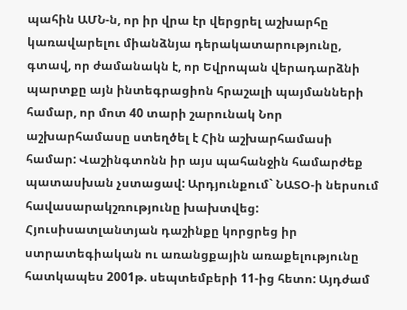պահին ԱՄՆ-ն, որ իր վրա էր վերցրել աշխարհը կառավարելու միանձնյա դերակատարությունը, գտավ, որ ժամանակն է, որ Եվրոպան վերադարձնի պարտքը այն ինտեգրացիոն հրաշալի պայմանների համար, որ մոտ 40 տարի շարունակ Նոր աշխարհամասը ստեղծել է Հին աշխարհամասի համար: Վաշինգտոնն իր այս պահանջին համարժեք պատասխան չստացավ: Արդյունքում` ՆԱՏՕ-ի ներսում հավասարակշռությունը խախտվեց: Հյուսիսատլանտյան դաշինքը կորցրեց իր ստրատեգիական ու առանցքային առաքելությունը հատկապես 2001թ. սեպտեմբերի 11-ից հետո: Այդժամ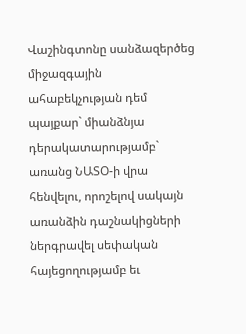Վաշինգտոնը սանձազերծեց միջազգային ահաբեկչության դեմ պայքար` միանձնյա դերակատարությամբ` առանց ՆԱՏՕ-ի վրա հենվելու, որոշելով սակայն առանձին դաշնակիցների ներգրավել սեփական հայեցողությամբ եւ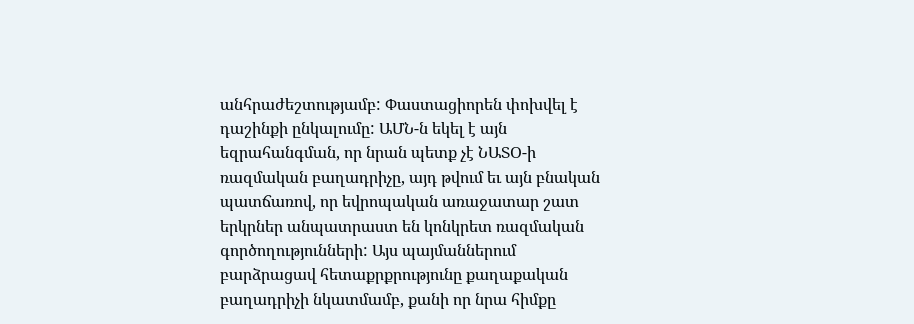անհրաժեշտությամբ: Փաստացիորեն փոխվել է դաշինքի ընկալումը: ԱՄՆ-ն եկել է այն եզրահանգման, որ նրան պետք չէ ՆԱՏՕ-ի ռազմական բաղադրիչը, այդ թվում եւ այն բնական պատճառով, որ եվրոպական առաջատար շատ երկրներ անպատրաստ են կոնկրետ ռազմական գործողությունների: Այս պայմաններում բարձրացավ հետաքրքրությունը քաղաքական բաղադրիչի նկատմամբ, քանի որ նրա հիմքը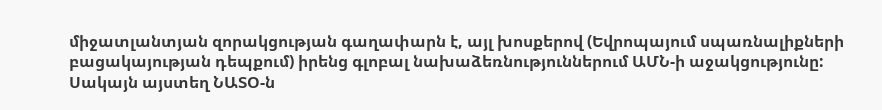միջատլանտյան զորակցության գաղափարն է, այլ խոսքերով (Եվրոպայում սպառնալիքների բացակայության դեպքում) իրենց գլոբալ նախաձեռնություններում ԱՄՆ-ի աջակցությունը: Սակայն այստեղ ՆԱՏՕ-ն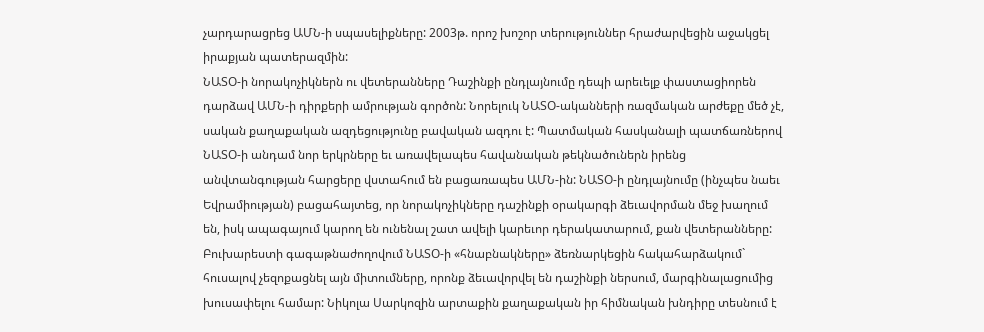չարդարացրեց ԱՄՆ-ի սպասելիքները: 2003թ. որոշ խոշոր տերություններ հրաժարվեցին աջակցել իրաքյան պատերազմին:
ՆԱՏՕ-ի նորակոչիկներն ու վետերանները Դաշինքի ընդլայնումը դեպի արեւելք փաստացիորեն դարձավ ԱՄՆ-ի դիրքերի ամրության գործոն: Նորելուկ ՆԱՏՕ-ականների ռազմական արժեքը մեծ չէ, սական քաղաքական ազդեցությունը բավական ազդու է: Պատմական հասկանալի պատճառներով ՆԱՏՕ-ի անդամ նոր երկրները եւ առավելապես հավանական թեկնածուներն իրենց անվտանգության հարցերը վստահում են բացառապես ԱՄՆ-ին: ՆԱՏՕ-ի ընդլայնումը (ինչպես նաեւ Եվրամիության) բացահայտեց, որ նորակոչիկները դաշինքի օրակարգի ձեւավորման մեջ խաղում են, իսկ ապագայում կարող են ունենալ շատ ավելի կարեւոր դերակատարում, քան վետերանները: Բուխարեստի գագաթնաժողովում ՆԱՏՕ-ի «հնաբնակները» ձեռնարկեցին հակահարձակում` հուսալով չեզոքացնել այն միտումները, որոնք ձեւավորվել են դաշինքի ներսում, մարգինալացումից խուսափելու համար: Նիկոլա Սարկոզին արտաքին քաղաքական իր հիմնական խնդիրը տեսնում է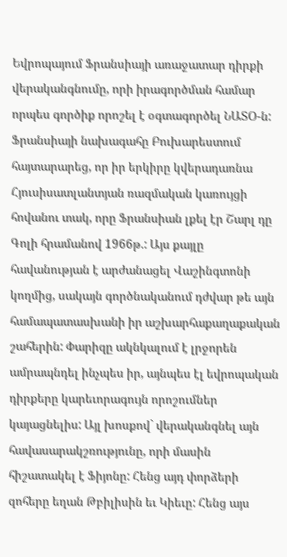Եվրոպայում Ֆրանսիայի առաջատար դիրքի վերականգնումը, որի իրագործման համար որպես գործիք որոշել է օգտագործել ՆԱՏՕ-ն: Ֆրանսիայի նախագահը Բուխարեստում հայտարարեց, որ իր երկիրը կվերադառնա Հյուսիսատլանտյան ռազմական կառույցի հովանու տակ, որը Ֆրանսիան լքել էր Շարլ դը Գոլի հրամանով 1966թ.: Այս քայլը հավանության է արժանացել Վաշինգտոնի կողմից, սակայն գործնականում դժվար թե այն համապատասխանի իր աշխարհաքաղաքական շահերին: Փարիզը ակնկալում է լրջորեն ամրապնդել ինչպես իր, այնպես էլ եվրոպական դիրքերը կարեւորագույն որոշումներ կայացնելիս: Այլ խոսքով` վերականգնել այն հավասարակշռությունը, որի մասին հիշատակել է Ֆիյոնը: Հենց այդ փորձերի զոհերը եղան Թբիլիսին եւ Կիեւը: Հենց այս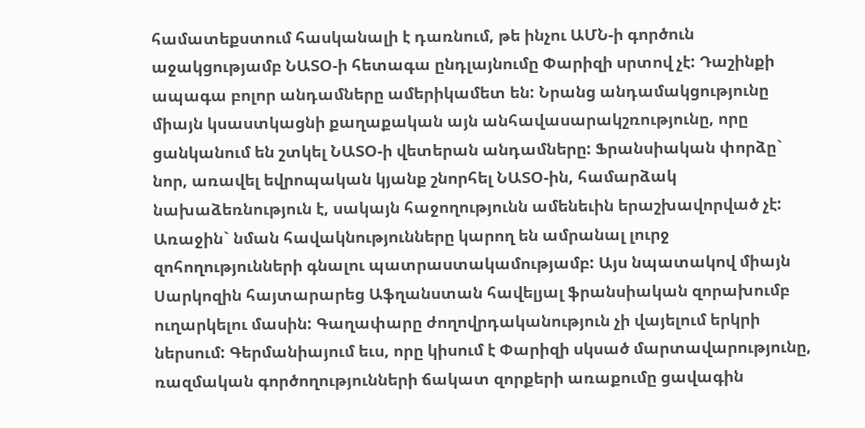համատեքստում հասկանալի է դառնում, թե ինչու ԱՄՆ-ի գործուն աջակցությամբ ՆԱՏՕ-ի հետագա ընդլայնումը Փարիզի սրտով չէ: Դաշինքի ապագա բոլոր անդամները ամերիկամետ են: Նրանց անդամակցությունը միայն կսաստկացնի քաղաքական այն անհավասարակշռությունը, որը ցանկանում են շտկել ՆԱՏՕ-ի վետերան անդամները: Ֆրանսիական փորձը` նոր, առավել եվրոպական կյանք շնորհել ՆԱՏՕ-ին, համարձակ նախաձեռնություն է, սակայն հաջողությունն ամենեւին երաշխավորված չէ: Առաջին` նման հավակնությունները կարող են ամրանալ լուրջ զոհողությունների գնալու պատրաստակամությամբ: Այս նպատակով միայն Սարկոզին հայտարարեց Աֆղանստան հավելյալ ֆրանսիական զորախումբ ուղարկելու մասին: Գաղափարը ժողովրդականություն չի վայելում երկրի ներսում: Գերմանիայում եւս, որը կիսում է Փարիզի սկսած մարտավարությունը, ռազմական գործողությունների ճակատ զորքերի առաքումը ցավագին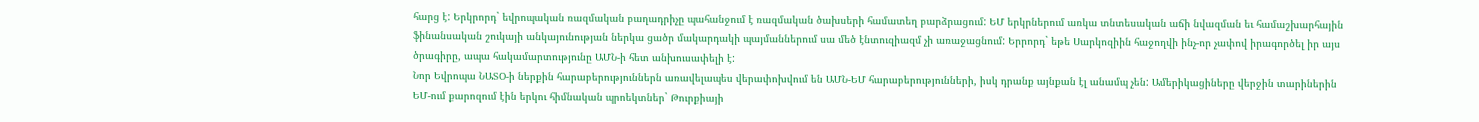հարց է: Երկրորդ` եվրոպական ռազմական բաղադրիչը պահանջում է ռազմական ծախսերի համատեղ բարձրացում: ԵՄ երկրներում առկա տնտեսական աճի նվազման եւ համաշխարհային ֆինանսական շուկայի անկայունության ներկա ցածր մակարդակի պայմաններում սա մեծ էնտուզիազմ չի առաջացնում: Երրորդ` եթե Սարկոզիին հաջողվի ինչ-որ չափով իրագործել իր այս ծրագիրը, ապա հակամարտությունը ԱՄՆ-ի հետ անխուսափելի է:
Նոր Եվրոպա ՆԱՏՕ-ի ներքին հարաբերություններն առավելապես վերափոխվում են ԱՄՆ-ԵՄ հարաբերությունների, իսկ դրանք այնքան էլ անամպ չեն: Ամերիկացիները վերջին տարիներին ԵՄ-ում քարոզում էին երկու հիմնական պրոեկտներ` Թուրքիայի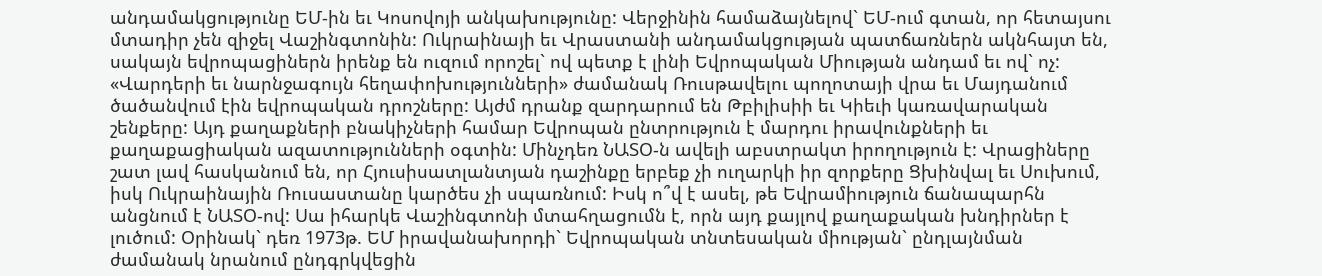անդամակցությունը ԵՄ-ին եւ Կոսովոյի անկախությունը: Վերջինին համաձայնելով` ԵՄ-ում գտան, որ հետայսու մտադիր չեն զիջել Վաշինգտոնին: Ուկրաինայի եւ Վրաստանի անդամակցության պատճառներն ակնհայտ են, սակայն եվրոպացիներն իրենք են ուզում որոշել` ով պետք է լինի Եվրոպական Միության անդամ եւ ով` ոչ: «Վարդերի եւ նարնջագույն հեղափոխությունների» ժամանակ Ռուսթավելու պողոտայի վրա եւ Մայդանում ծածանվում էին եվրոպական դրոշները: Այժմ դրանք զարդարում են Թբիլիսիի եւ Կիեւի կառավարական շենքերը: Այդ քաղաքների բնակիչների համար Եվրոպան ընտրություն է մարդու իրավունքների եւ քաղաքացիական ազատությունների օգտին: Մինչդեռ ՆԱՏՕ-ն ավելի աբստրակտ իրողություն է: Վրացիները շատ լավ հասկանում են, որ Հյուսիսատլանտյան դաշինքը երբեք չի ուղարկի իր զորքերը Ցխինվալ եւ Սուխում, իսկ Ուկրաինային Ռուսաստանը կարծես չի սպառնում: Իսկ ո՞վ է ասել, թե Եվրամիություն ճանապարհն անցնում է ՆԱՏՕ-ով: Սա իհարկե Վաշինգտոնի մտահղացումն է, որն այդ քայլով քաղաքական խնդիրներ է լուծում: Օրինակ` դեռ 1973թ. ԵՄ իրավանախորդի` Եվրոպական տնտեսական միության` ընդլայնման ժամանակ նրանում ընդգրկվեցին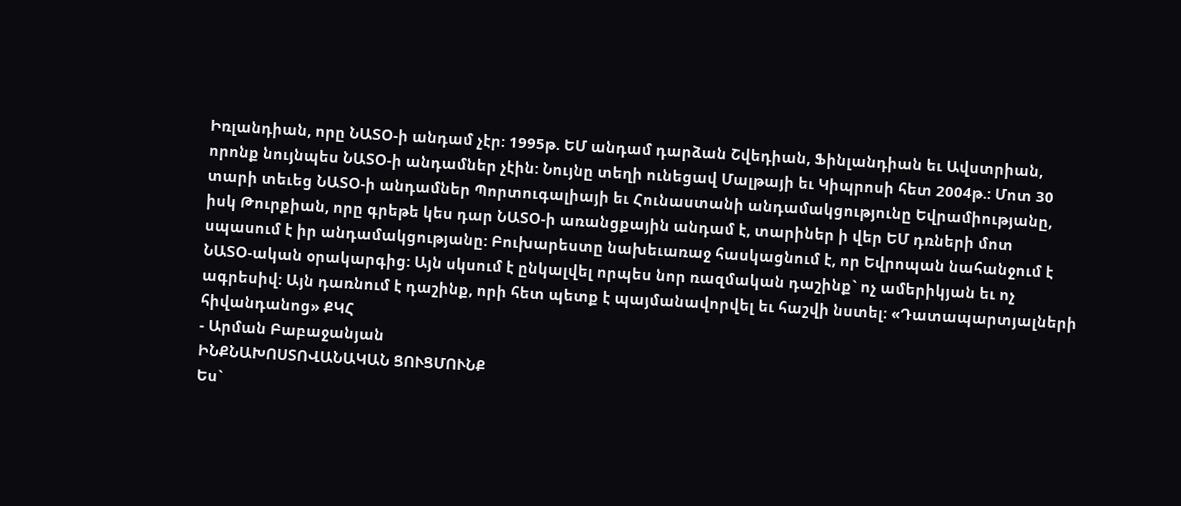Իռլանդիան, որը ՆԱՏՕ-ի անդամ չէր: 1995թ. ԵՄ անդամ դարձան Շվեդիան, Ֆինլանդիան եւ Ավստրիան, որոնք նույնպես ՆԱՏՕ-ի անդամներ չէին: Նույնը տեղի ունեցավ Մալթայի եւ Կիպրոսի հետ 2004թ.: Մոտ 30 տարի տեւեց ՆԱՏՕ-ի անդամներ Պորտուգալիայի եւ Հունաստանի անդամակցությունը Եվրամիությանը, իսկ Թուրքիան, որը գրեթե կես դար ՆԱՏՕ-ի առանցքային անդամ է, տարիներ ի վեր ԵՄ դռների մոտ սպասում է իր անդամակցությանը: Բուխարեստը նախեւառաջ հասկացնում է, որ Եվրոպան նահանջում է ՆԱՏՕ-ական օրակարգից: Այն սկսում է ընկալվել որպես նոր ռազմական դաշինք` ոչ ամերիկյան եւ ոչ ագրեսիվ: Այն դառնում է դաշինք, որի հետ պետք է պայմանավորվել եւ հաշվի նստել: «Դատապարտյալների հիվանդանոց» ՔԿՀ
- Արման Բաբաջանյան
ԻՆՔՆԱԽՈՍՏՈՎԱՆԱԿԱՆ ՑՈՒՑՄՈՒՆՔ
Ես`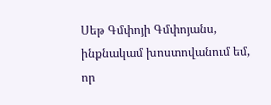Սեթ Գմփոյի Գմփոյանս, ինքնակամ խոստովանում եմ, որ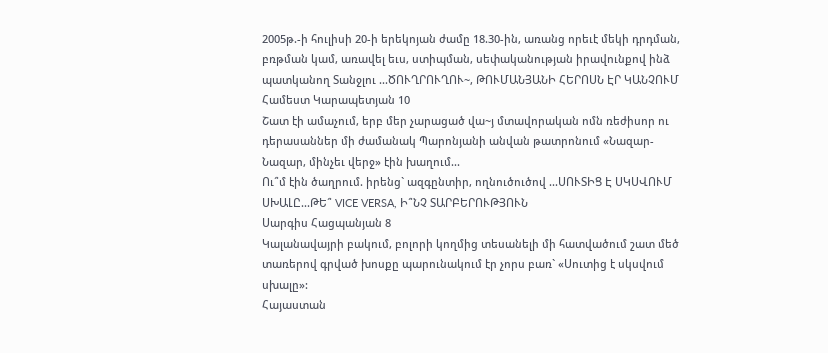2005թ.-ի հուլիսի 20-ի երեկոյան ժամը 18.30-ին, առանց որեւէ մեկի դրդման, բռթման կամ, առավել եւս, ստիպման, սեփականության իրավունքով ինձ պատկանող Տանջլու ...ԾՈՒՂՐՈՒՂՈՒ~, ԹՈՒՄԱՆՅԱՆԻ ՀԵՐՈՍՆ ԷՐ ԿԱՆՉՈՒՄ
Համեստ Կարապետյան 10
Շատ էի ամաչում, երբ մեր չարացած վա~յ մտավորական ոմն ռեժիսոր ու դերասաններ մի ժամանակ Պարոնյանի անվան թատրոնում «Նազար-Նազար, մինչեւ վերջ» էին խաղում...
Ու՞մ էին ծաղրում. իրենց` ազգընտիր, ողնուծուծով ...ՍՈՒՏԻՑ Է ՍԿՍՎՈՒՄ ՍԽԱԼԸ...ԹԵ՞ VICE VERSA, Ի՞ՆՉ ՏԱՐԲԵՐՈՒԹՅՈՒՆ
Սարգիս Հացպանյան 8
Կալանավայրի բակում, բոլորի կողմից տեսանելի մի հատվածում շատ մեծ տառերով գրված խոսքը պարունակում էր չորս բառ` «Սուտից է սկսվում սխալը»:
Հայաստան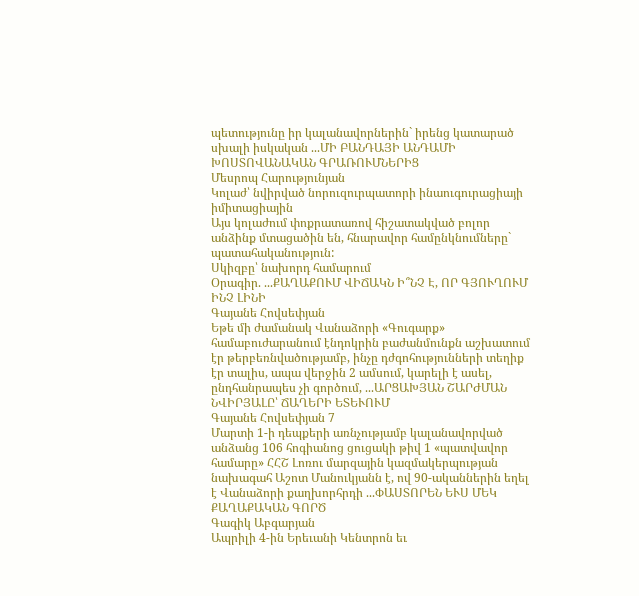պետությունը իր կալանավորներին` իրենց կատարած սխալի իսկական ...ՄԻ ԲԱՆԴԱՅԻ ԱՆԴԱՄԻ ԽՈՍՏՈՎԱՆԱԿԱՆ ԳՐԱՌՈՒՄՆԵՐԻՑ
Մեսրոպ Հարությունյան
Կոլաժ՝ նվիրված նորուզուրպատորի ինաուգուրացիայի իմիտացիային
Այս կոլաժում փոքրատառով հիշատակված բոլոր անձինք մտացածին են, հնարավոր համընկնումները` պատահականություն:
Սկիզբը՝ նախորդ համարում
Օրագիր. ...ՔԱՂԱՔՈՒՄ ՎԻՃԱԿՆ Ի՞ՆՉ Է, ՈՐ ԳՅՈՒՂՈՒՄ ԻՆՉ ԼԻՆԻ
Գայանե Հովսեփյան
Եթե մի ժամանակ Վանաձորի «Գուգարք» համաբուժարանում էնդոկրին բաժանմունքն աշխատում էր թերբեռնվածությամբ, ինչը դժգոհությունների տեղիք էր տալիս, ապա վերջին 2 ամսում, կարելի է ասել, ընդհանրապես չի գործում, ...ԱՐՑԱԽՅԱՆ ՇԱՐԺՄԱՆ ՆՎԻՐՅԱԼԸ՝ ՃԱՂԵՐԻ ԵՏԵՒՈՒՄ
Գայանե Հովսեփյան 7
Մարտի 1-ի դեպքերի առնչությամբ կալանավորված անձանց 106 հոգիանոց ցուցակի թիվ 1 «պատվավոր համարը» ՀՀՇ Լոռու մարզային կազմակերպության նախագահ Աշոտ Մանուկյանն է, ով 90-ականներին եղել է Վանաձորի քաղխորհրդի ...ՓԱՍՏՈՐԵՆ ԵՒՍ ՄԵԿ ՔԱՂԱՔԱԿԱՆ ԳՈՐԾ
Գագիկ Աբգարյան
Ապրիլի 4-ին Երեւանի Կենտրոն եւ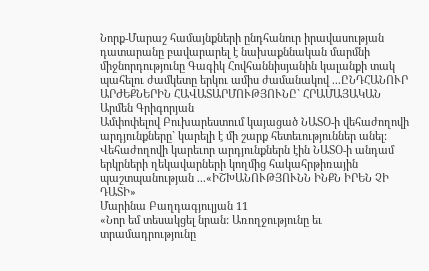Նորք-Մարաշ համայնքների ընդհանուր իրավասության դատարանը բավարարել է նախաքննական մարմնի միջնորդությունը Գագիկ Հովհաննիսյանին կալանքի տակ պահելու ժամկետը երկու ամիս ժամանակով ...ԸՆԴՀԱՆՈՒՐ ԱՐԺԵՔՆԵՐԻՆ ՀԱՎԱՏԱՐՄՈՒԹՅՈՒՆԸ` ՀՐԱՄԱՅԱԿԱՆ
Արմեն Գրիգորյան
Ամփոփելով Բուխարեստում կայացած ՆԱՏՕ-ի վեհաժողովի արդյունքները` կարելի է մի շարք հետեւություններ անել:
Վեհաժողովի կարեւոր արդյունքներն էին ՆԱՏՕ-ի անդամ երկրների ղեկավարների կողմից հակահրթիռային պաշտպանության ...«ԻՇԽԱՆՈՒԹՅՈՒՆՆ ԻՆՔՆ ԻՐԵՆ ՉԻ ԴԱՏԻ»
Մարինա Բաղդագյուլյան 11
«Նոր եմ տեսակցել նրան: Առողջությունը եւ տրամադրությունը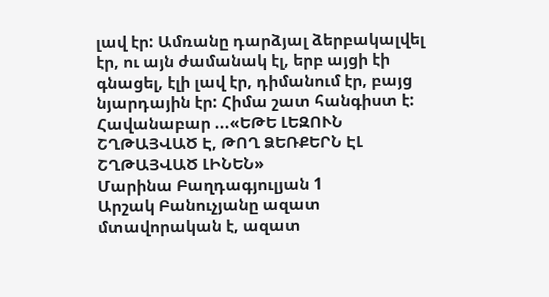լավ էր: Ամռանը դարձյալ ձերբակալվել էր, ու այն ժամանակ էլ, երբ այցի էի գնացել, էլի լավ էր, դիմանում էր, բայց նյարդային էր: Հիմա շատ հանգիստ է: Հավանաբար ...«ԵԹԵ ԼԵԶՈՒՆ ՇՂԹԱՅՎԱԾ Է, ԹՈՂ ՁԵՌՔԵՐՆ ԷԼ ՇՂԹԱՅՎԱԾ ԼԻՆԵՆ»
Մարինա Բաղդագյուլյան 1
Արշակ Բանուչյանը ազատ մտավորական է, ազատ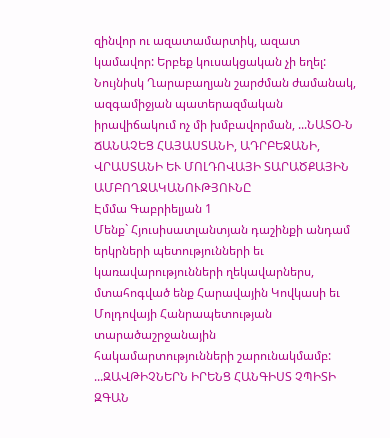զինվոր ու ազատամարտիկ, ազատ կամավոր: Երբեք կուսակցական չի եղել:
Նույնիսկ Ղարաբաղյան շարժման ժամանակ, ազգամիջյան պատերազմական իրավիճակում ոչ մի խմբավորման, ...ՆԱՏՕ-Ն ՃԱՆԱՉԵՑ ՀԱՅԱՍՏԱՆԻ, ԱԴՐԲԵՋԱՆԻ, ՎՐԱՍՏԱՆԻ ԵՒ ՄՈԼԴՈՎԱՅԻ ՏԱՐԱԾՔԱՅԻՆ ԱՄԲՈՂՋԱԿԱՆՈՒԹՅՈՒՆԸ
Էմմա Գաբրիելյան 1
Մենք` Հյուսիսատլանտյան դաշինքի անդամ երկրների պետությունների եւ կառավարությունների ղեկավարներս, մտահոգված ենք Հարավային Կովկասի եւ Մոլդովայի Հանրապետության տարածաշրջանային հակամարտությունների շարունակմամբ: ...ԶԱՎԹԻՉՆԵՐՆ ԻՐԵՆՑ ՀԱՆԳԻՍՏ ՉՊԻՏԻ ԶԳԱՆ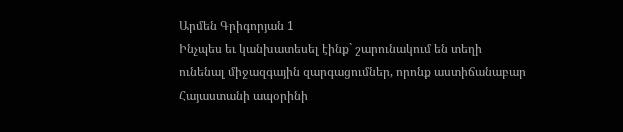Արմեն Գրիգորյան 1
Ինչպես եւ կանխատեսել էինք` շարունակում են տեղի ունենալ միջազգային զարգացումներ, որոնք աստիճանաբար Հայաստանի ապօրինի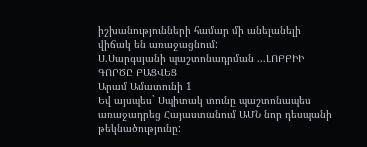իշխանությունների համար մի անելանելի վիճակ են առաջացնում:
Ս.Սարգսյանի պաշտոնադրման ...ԼՈԲԲԻԻ ԳՈՐԾԸ ԲԱՑՎԵՑ
Արամ Ամատունի 1
Եվ այսպես` Սպիտակ տունը պաշտոնապես առաջադրեց Հայաստանում ԱՄՆ նոր դեսպանի թեկնածությունը: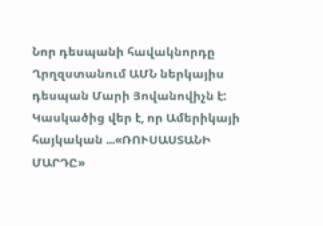Նոր դեսպանի հավակնորդը Ղրղզստանում ԱՄՆ ներկայիս դեսպան Մարի Յովանովիչն է: Կասկածից վեր է, որ Ամերիկայի հայկական ...«ՌՈՒՍԱՍՏԱՆԻ ՄԱՐԴԸ»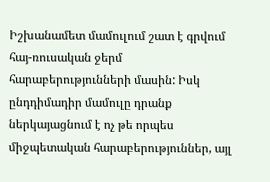Իշխանամետ մամուլում շատ է գրվում հայ-ռուսական ջերմ հարաբերությունների մասին: Իսկ ընդդիմադիր մամուլը դրանք ներկայացնում է ոչ թե որպես միջպետական հարաբերություններ, այլ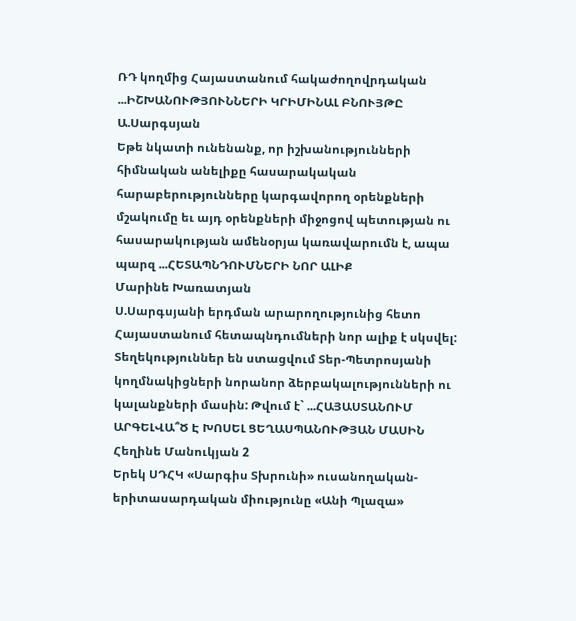ՌԴ կողմից Հայաստանում հակաժողովրդական ...ԻՇԽԱՆՈՒԹՅՈՒՆՆԵՐԻ ԿՐԻՄԻՆԱԼ ԲՆՈՒՅԹԸ
Ա.Սարգսյան
Եթե նկատի ունենանք, որ իշխանությունների հիմնական անելիքը հասարակական հարաբերությունները կարգավորող օրենքների մշակումը եւ այդ օրենքների միջոցով պետության ու հասարակության ամենօրյա կառավարումն է, ապա պարզ ...ՀԵՏԱՊՆԴՈՒՄՆԵՐԻ ՆՈՐ ԱԼԻՔ
Մարինե Խառատյան
Ս.Սարգսյանի երդման արարողությունից հետո Հայաստանում հետապնդումների նոր ալիք է սկսվել: Տեղեկություններ են ստացվում Տեր-Պետրոսյանի կողմնակիցների նորանոր ձերբակալությունների ու կալանքների մասին: Թվում է` ...ՀԱՅԱՍՏԱՆՈՒՄ ԱՐԳԵԼՎԱ՞Ծ Է ԽՈՍԵԼ ՑԵՂԱՍՊԱՆՈՒԹՅԱՆ ՄԱՍԻՆ
Հեղինե Մանուկյան 2
Երեկ ՍԴՀԿ «Սարգիս Տխրունի» ուսանողական-երիտասարդական միությունը «Անի Պլազա»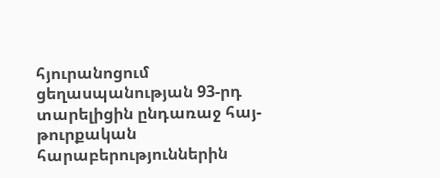հյուրանոցում ցեղասպանության 93-րդ տարելիցին ընդառաջ հայ-թուրքական հարաբերություններին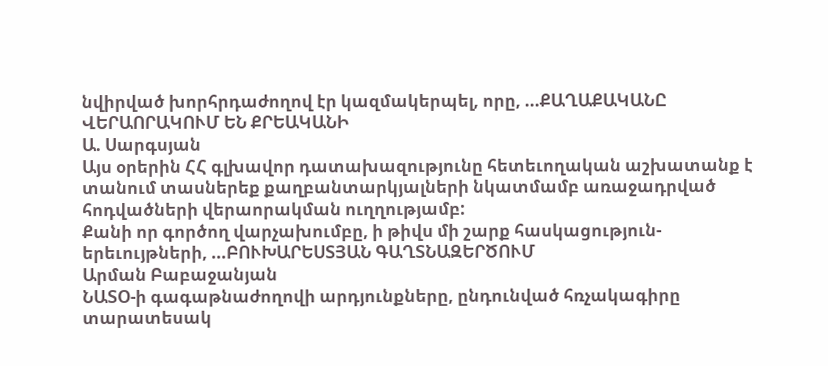նվիրված խորհրդաժողով էր կազմակերպել, որը, ...ՔԱՂԱՔԱԿԱՆԸ ՎԵՐԱՈՐԱԿՈՒՄ ԵՆ ՔՐԵԱԿԱՆԻ
Ա. Սարգսյան
Այս օրերին ՀՀ գլխավոր դատախազությունը հետեւողական աշխատանք է տանում տասներեք քաղբանտարկյալների նկատմամբ առաջադրված հոդվածների վերաորակման ուղղությամբ:
Քանի որ գործող վարչախումբը, ի թիվս մի շարք հասկացություն-երեւույթների, ...ԲՈՒԽԱՐԵՍՏՅԱՆ ԳԱՂՏՆԱԶԵՐԾՈՒՄ
Արման Բաբաջանյան
ՆԱՏՕ-ի գագաթնաժողովի արդյունքները, ընդունված հռչակագիրը տարատեսակ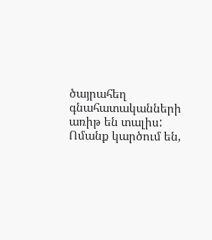ծայրահեղ գնահատականների առիթ են տալիս: Ոմանք կարծում են,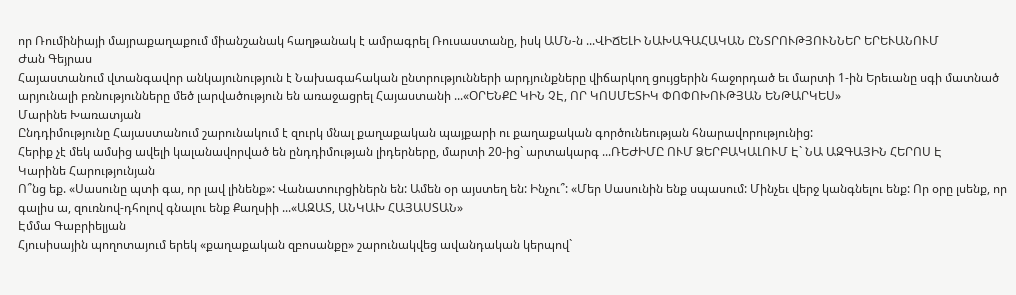որ Ռումինիայի մայրաքաղաքում միանշանակ հաղթանակ է ամրագրել Ռուսաստանը, իսկ ԱՄՆ-ն ...ՎԻՃԵԼԻ ՆԱԽԱԳԱՀԱԿԱՆ ԸՆՏՐՈՒԹՅՈՒՆՆԵՐ ԵՐԵՒԱՆՈՒՄ
Ժան Գեյրաս
Հայաստանում վտանգավոր անկայունություն է Նախագահական ընտրությունների արդյունքները վիճարկող ցույցերին հաջորդած եւ մարտի 1-ին Երեւանը սգի մատնած արյունալի բռնությունները մեծ լարվածություն են առաջացրել Հայաստանի ...«ՕՐԵՆՔԸ ԿԻՆ ՉԷ, ՈՐ ԿՈՍՄԵՏԻԿ ՓՈՓՈԽՈՒԹՅԱՆ ԵՆԹԱՐԿԵՍ»
Մարինե Խառատյան
Ընդդիմությունը Հայաստանում շարունակում է զուրկ մնալ քաղաքական պայքարի ու քաղաքական գործունեության հնարավորությունից:
Հերիք չէ մեկ ամսից ավելի կալանավորված են ընդդիմության լիդերները, մարտի 20-ից` արտակարգ ...ՌԵԺԻՄԸ ՈՒՄ ՁԵՐԲԱԿԱԼՈՒՄ Է` ՆԱ ԱԶԳԱՅԻՆ ՀԵՐՈՍ Է
Կարինե Հարությունյան
Ո՞նց եք. «Սասունը պտի գա, որ լավ լինենք»: Վանատուրցիներն են: Ամեն օր այստեղ են: Ինչու՞: «Մեր Սասունին ենք սպասում: Մինչեւ վերջ կանգնելու ենք: Որ օրը լսենք, որ գալիս ա, զուռնով-դհոլով գնալու ենք Քաղսիի ...«ԱԶԱՏ, ԱՆԿԱԽ ՀԱՅԱՍՏԱՆ»
Էմմա Գաբրիելյան
Հյուսիսային պողոտայում երեկ «քաղաքական զբոսանքը» շարունակվեց ավանդական կերպով`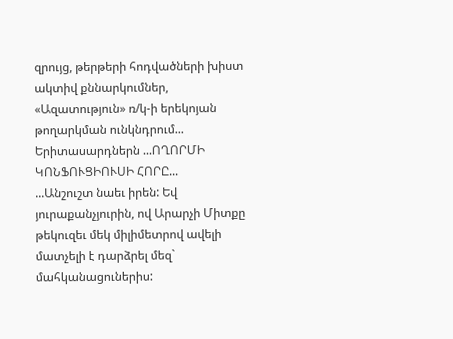զրույց, թերթերի հոդվածների խիստ ակտիվ քննարկումներ, «Ազատություն» ռ/կ-ի երեկոյան թողարկման ունկնդրում...
Երիտասարդներն ...ՈՂՈՐՄԻ ԿՈՆՖՈՒՑԻՈՒՍԻ ՀՈՐԸ...
...Անշուշտ նաեւ իրեն: Եվ յուրաքանչյուրին, ով Արարչի Միտքը թեկուզեւ մեկ միլիմետրով ավելի մատչելի է դարձրել մեզ` մահկանացուներիս: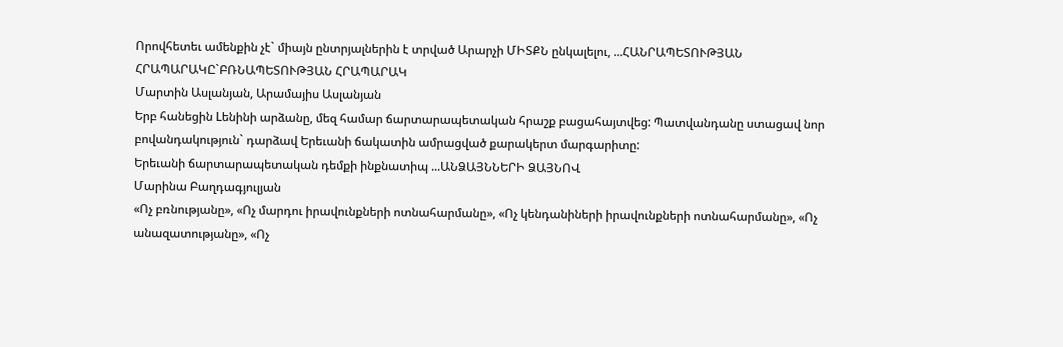Որովհետեւ ամենքին չէ` միայն ընտրյալներին է տրված Արարչի ՄԻՏՔՆ ընկալելու, ...ՀԱՆՐԱՊԵՏՈՒԹՅԱՆ ՀՐԱՊԱՐԱԿԸ`ԲՌՆԱՊԵՏՈՒԹՅԱՆ ՀՐԱՊԱՐԱԿ
Մարտին Ասլանյան, Արամայիս Ասլանյան
Երբ հանեցին Lենինի արձանը, մեզ համար ճարտարապետական հրաշք բացահայտվեց: Պատվանդանը ստացավ նոր բովանդակություն` դարձավ Երեւանի ճակատին ամրացված քարակերտ մարգարիտը:
Երեւանի ճարտարապետական դեմքի ինքնատիպ ...ԱՆՁԱՅՆՆԵՐԻ ՁԱՅՆՈՎ
Մարինա Բաղդագյուլյան
«Ոչ բռնությանը», «Ոչ մարդու իրավունքների ոտնահարմանը», «Ոչ կենդանիների իրավունքների ոտնահարմանը», «Ոչ անազատությանը», «Ոչ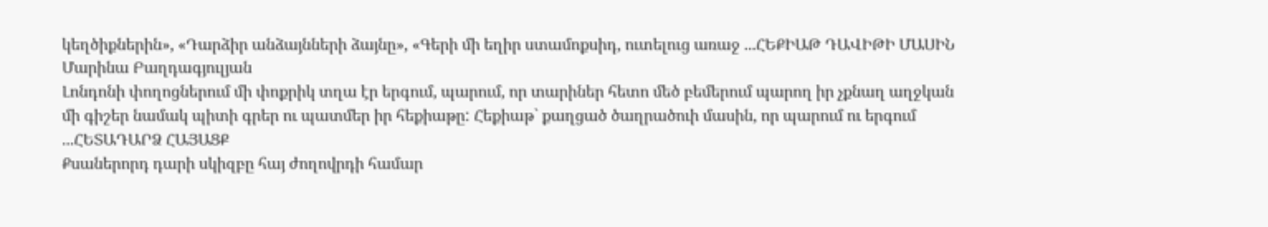կեղծիքներին», «Դարձիր անձայնների ձայնը», «Գերի մի եղիր ստամոքսիդ, ուտելուց առաջ ...ՀԵՔԻԱԹ ԴԱՎԻԹԻ ՄԱՍԻՆ
Մարինա Բաղդագյուլյան
Լոնդոնի փողոցներում մի փոքրիկ տղա էր երգում, պարում, որ տարիներ հետո մեծ բեմերում պարող իր չքնաղ աղջկան մի գիշեր նամակ պիտի գրեր ու պատմեր իր հեքիաթը: Հեքիաթ` քաղցած ծաղրածուի մասին, որ պարում ու երգում ...ՀԵՏԱԴԱՐՁ ՀԱՅԱՑՔ
Քսաներորդ դարի սկիզբը հայ ժողովրդի համար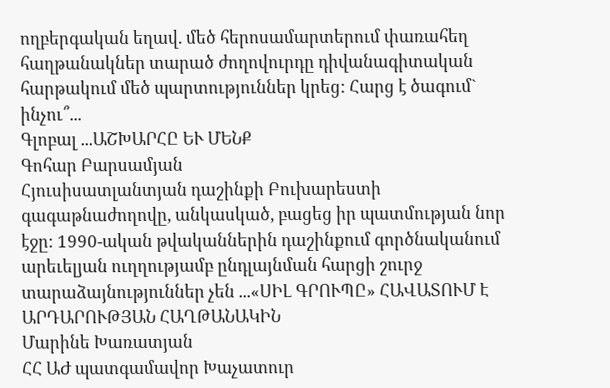ողբերգական եղավ. մեծ հերոսամարտերում փառահեղ հաղթանակներ տարած ժողովուրդը դիվանագիտական հարթակում մեծ պարտություններ կրեց: Հարց է ծագում` ինչու՞...
Գլոբալ ...ԱՇԽԱՐՀԸ ԵՒ ՄԵՆՔ
Գոհար Բարսամյան
Հյուսիսատլանտյան դաշինքի Բուխարեստի գագաթնաժողովը, անկասկած, բացեց իր պատմության նոր էջը: 1990-ական թվականներին դաշինքում գործնականում արեւելյան ուղղությամբ ընդլայնման հարցի շուրջ տարաձայնություններ չեն ...«ՍԻԼ ԳՐՈՒՊԸ» ՀԱՎԱՏՈՒՄ Է ԱՐԴԱՐՈՒԹՅԱՆ ՀԱՂԹԱՆԱԿԻՆ
Մարինե Խառատյան
ՀՀ ԱԺ պատգամավոր Խաչատուր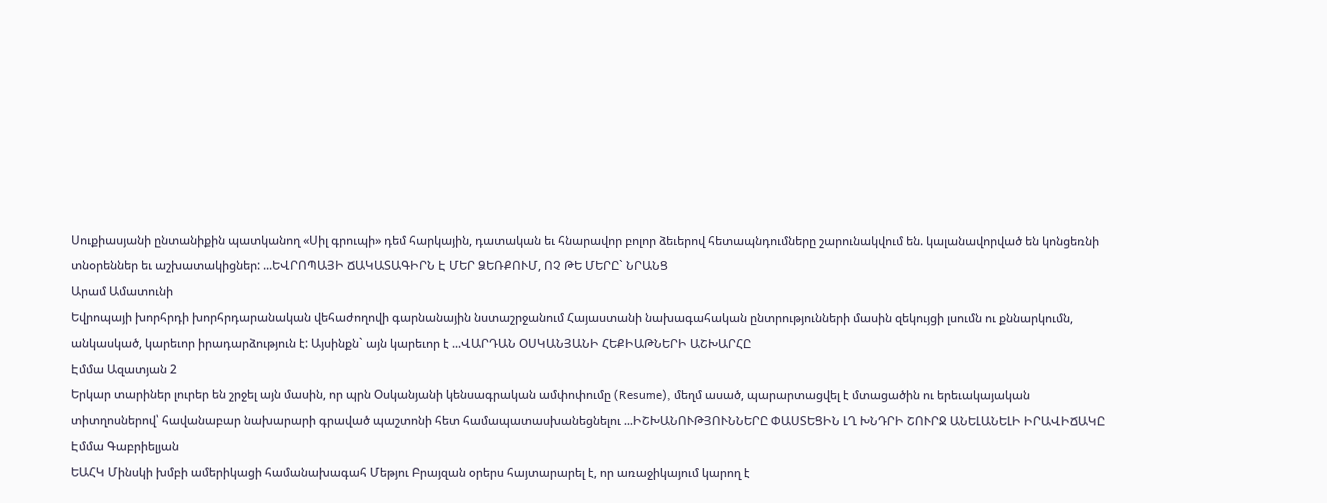Սուքիասյանի ընտանիքին պատկանող «Սիլ գրուպի» դեմ հարկային, դատական եւ հնարավոր բոլոր ձեւերով հետապնդումները շարունակվում են. կալանավորված են կոնցեռնի տնօրեններ եւ աշխատակիցներ: ...ԵՎՐՈՊԱՅԻ ՃԱԿԱՏԱԳԻՐՆ Է ՄԵՐ ՁԵՌՔՈՒՄ, ՈՉ ԹԵ ՄԵՐԸ` ՆՐԱՆՑ
Արամ Ամատունի
Եվրոպայի խորհրդի խորհրդարանական վեհաժողովի գարնանային նստաշրջանում Հայաստանի նախագահական ընտրությունների մասին զեկույցի լսումն ու քննարկումն, անկասկած, կարեւոր իրադարձություն է: Այսինքն` այն կարեւոր է ...ՎԱՐԴԱՆ ՕՍԿԱՆՅԱՆԻ ՀԵՔԻԱԹՆԵՐԻ ԱՇԽԱՐՀԸ
Էմմա Ազատյան 2
Երկար տարիներ լուրեր են շրջել այն մասին, որ պրն Օսկանյանի կենսագրական ամփոփումը (Resume), մեղմ ասած, պարարտացվել է մտացածին ու երեւակայական տիտղոսներով՝ հավանաբար նախարարի գրաված պաշտոնի հետ համապատասխանեցնելու ...ԻՇԽԱՆՈՒԹՅՈՒՆՆԵՐԸ ՓԱՍՏԵՑԻՆ ԼՂ ԽՆԴՐԻ ՇՈՒՐՋ ԱՆԵԼԱՆԵԼԻ ԻՐԱՎԻՃԱԿԸ
Էմմա Գաբրիելյան
ԵԱՀԿ Մինսկի խմբի ամերիկացի համանախագահ Մեթյու Բրայզան օրերս հայտարարել է, որ առաջիկայում կարող է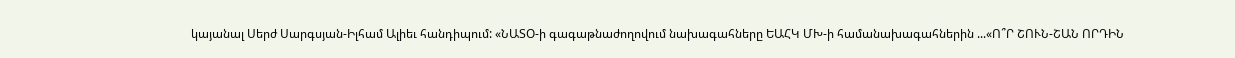կայանալ Սերժ Սարգսյան-Իլհամ Ալիեւ հանդիպում: «ՆԱՏՕ-ի գագաթնաժողովում նախագահները ԵԱՀԿ ՄԽ-ի համանախագահներին ...«Ո՞Ր ՇՈՒՆ-ՇԱՆ ՈՐԴԻՆ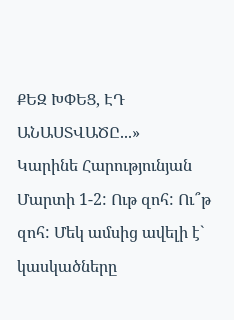ՔԵԶ ԽՓԵՑ, ԷԴ ԱՆԱՍՏՎԱԾԸ...»
Կարինե Հարությունյան
Մարտի 1-2: Ութ զոհ: Ու՞թ զոհ: Մեկ ամսից ավելի է` կասկածները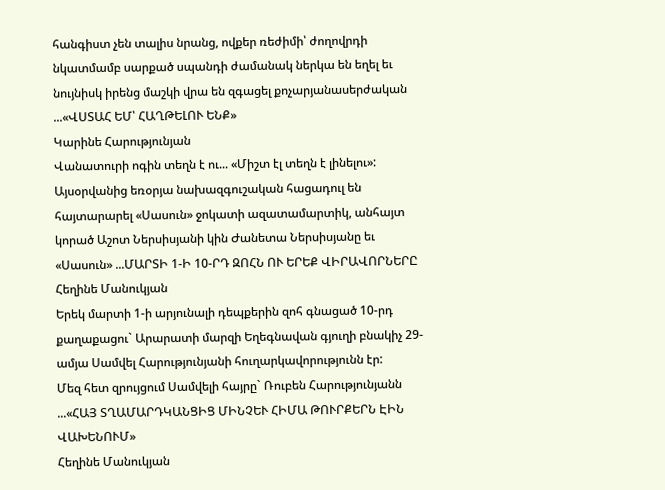հանգիստ չեն տալիս նրանց, ովքեր ռեժիմի՝ ժողովրդի նկատմամբ սարքած սպանդի ժամանակ ներկա են եղել եւ նույնիսկ իրենց մաշկի վրա են զգացել քոչարյանասերժական ...«ՎՍՏԱՀ ԵՄ՝ ՀԱՂԹԵԼՈՒ ԵՆՔ»
Կարինե Հարությունյան
Վանատուրի ոգին տեղն է ու... «Միշտ էլ տեղն է լինելու»: Այսօրվանից եռօրյա նախազգուշական հացադուլ են հայտարարել «Սասուն» ջոկատի ազատամարտիկ, անհայտ կորած Աշոտ Ներսիսյանի կին Ժանետա Ներսիսյանը եւ «Սասուն» ...ՄԱՐՏԻ 1-Ի 10-ՐԴ ԶՈՀՆ ՈՒ ԵՐԵՔ ՎԻՐԱՎՈՐՆԵՐԸ
Հեղինե Մանուկյան
Երեկ մարտի 1-ի արյունալի դեպքերին զոհ գնացած 10-րդ քաղաքացու` Արարատի մարզի Եղեգնավան գյուղի բնակիչ 29-ամյա Սամվել Հարությունյանի հուղարկավորությունն էր:
Մեզ հետ զրույցում Սամվելի հայրը` Ռուբեն Հարությունյանն ...«ՀԱՅ ՏՂԱՄԱՐԴԿԱՆՑԻՑ ՄԻՆՉԵՒ ՀԻՄԱ ԹՈՒՐՔԵՐՆ ԷԻՆ ՎԱԽԵՆՈՒՄ»
Հեղինե Մանուկյան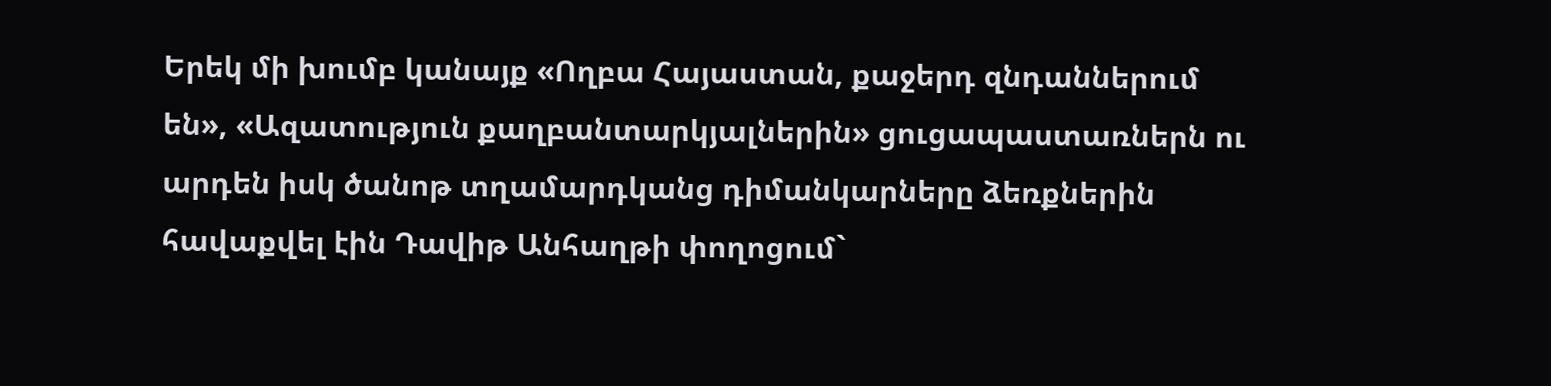Երեկ մի խումբ կանայք «Ողբա Հայաստան, քաջերդ զնդաններում են», «Ազատություն քաղբանտարկյալներին» ցուցապաստառներն ու արդեն իսկ ծանոթ տղամարդկանց դիմանկարները ձեռքներին հավաքվել էին Դավիթ Անհաղթի փողոցում`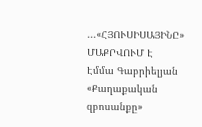...«ՀՅՈՒՍԻՍԱՅԻՆԸ» ՄԱՔՐՎՈՒՄ Է
Էմմա Գաբրիելյան
«Քաղաքական զբոսանքը»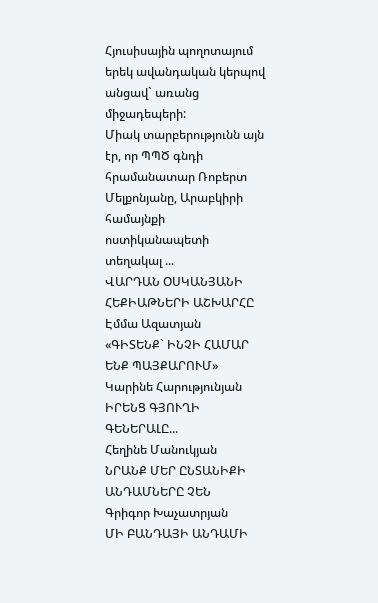Հյուսիսային պողոտայում երեկ ավանդական կերպով անցավ` առանց միջադեպերի:
Միակ տարբերությունն այն էր, որ ՊՊԾ գնդի հրամանատար Ռոբերտ Մելքոնյանը, Արաբկիրի համայնքի ոստիկանապետի տեղակալ ...
ՎԱՐԴԱՆ ՕՍԿԱՆՅԱՆԻ ՀԵՔԻԱԹՆԵՐԻ ԱՇԽԱՐՀԸ
Էմմա Ազատյան
«ԳԻՏԵՆՔ` ԻՆՉԻ ՀԱՄԱՐ ԵՆՔ ՊԱՅՔԱՐՈՒՄ»
Կարինե Հարությունյան
ԻՐԵՆՑ ԳՅՈՒՂԻ ԳԵՆԵՐԱԼԸ...
Հեղինե Մանուկյան
ՆՐԱՆՔ ՄԵՐ ԸՆՏԱՆԻՔԻ ԱՆԴԱՄՆԵՐԸ ՉԵՆ
Գրիգոր Խաչատրյան
ՄԻ ԲԱՆԴԱՅԻ ԱՆԴԱՄԻ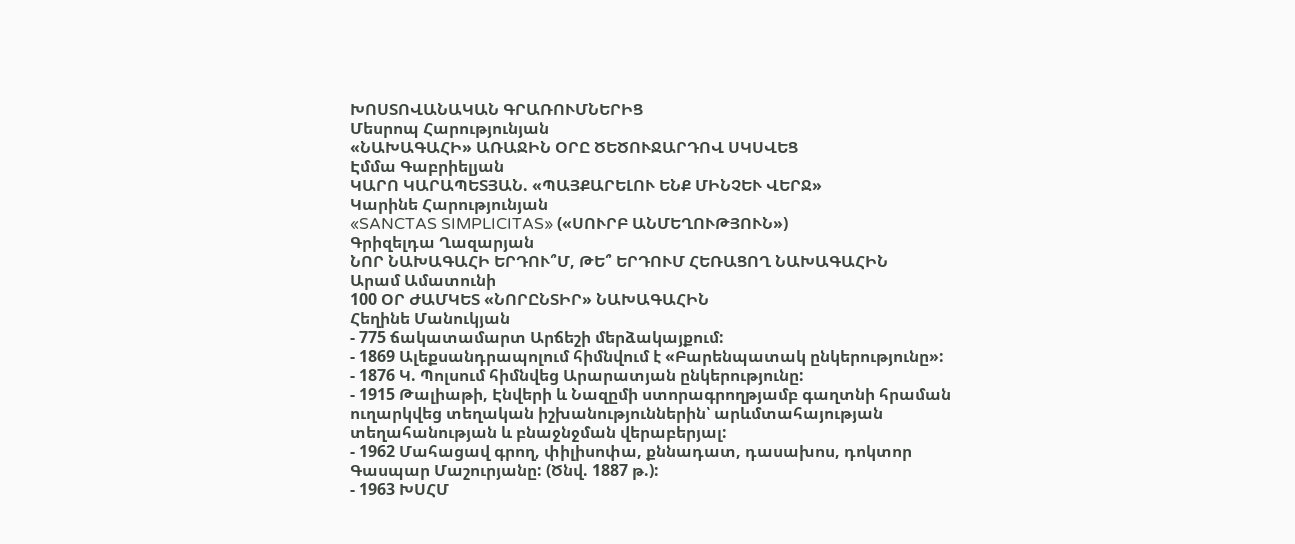ԽՈՍՏՈՎԱՆԱԿԱՆ ԳՐԱՌՈՒՄՆԵՐԻՑ
Մեսրոպ Հարությունյան
«ՆԱԽԱԳԱՀԻ» ԱՌԱՋԻՆ ՕՐԸ ԾԵԾՈՒՋԱՐԴՈՎ ՍԿՍՎԵՑ
Էմմա Գաբրիելյան
ԿԱՐՈ ԿԱՐԱՊԵՏՅԱՆ. «ՊԱՅՔԱՐԵԼՈՒ ԵՆՔ ՄԻՆՉԵՒ ՎԵՐՋ»
Կարինե Հարությունյան
«SANCTAS SIMPLICITAS» («ՍՈՒՐԲ ԱՆՄԵՂՈՒԹՅՈՒՆ»)
Գրիզելդա Ղազարյան
ՆՈՐ ՆԱԽԱԳԱՀԻ ԵՐԴՈՒ՞Մ, ԹԵ՞ ԵՐԴՈՒՄ ՀԵՌԱՑՈՂ ՆԱԽԱԳԱՀԻՆ
Արամ Ամատունի
100 ՕՐ ԺԱՄԿԵՏ «ՆՈՐԸՆՏԻՐ» ՆԱԽԱԳԱՀԻՆ
Հեղինե Մանուկյան
- 775 ճակատամարտ Արճեշի մերձակայքում:
- 1869 Ալեքսանդրապոլում հիմնվում է «Բարենպատակ ընկերությունը»:
- 1876 Կ. Պոլսում հիմնվեց Արարատյան ընկերությունը:
- 1915 Թալիաթի, Էնվերի և Նազըմի ստորագրողթյամբ գաղտնի հրաման ուղարկվեց տեղական իշխանություններին՝ արևմտահայության տեղահանության և բնաջնջման վերաբերյալ:
- 1962 Մահացավ գրող, փիլիսոփա, քննադատ, դասախոս, դոկտոր Գասպար Մաշուրյանը: (Ծնվ. 1887 թ.):
- 1963 ԽՍՀՄ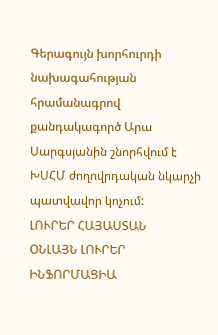Գերագույն խորհուրդի նախագահության հրամանագրով քանդակագործ Արա Սարգսյանին շնորհվում է ԽՍՀՄ ժողովրդական նկարչի պատվավոր կոչում:
ԼՈՒՐԵՐ ՀԱՅԱՍՏԱՆ
ՕՆԼԱՅՆ ԼՈՒՐԵՐ
ԻՆՖՈՐՄԱՑԻԱ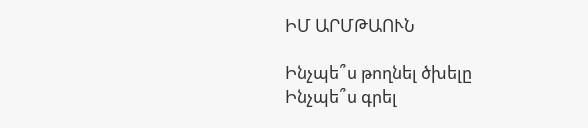ԻՄ ԱՐՄԹԱՈՒՆ

Ինչպե՞ս թողնել ծխելը
Ինչպե՞ս գրել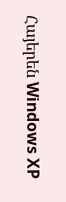Հայերեն Windows XP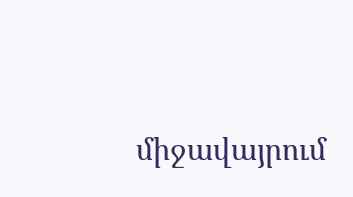միջավայրում